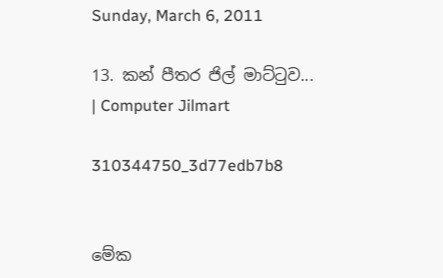Sunday, March 6, 2011

13. කන් පීතර ජිල් මාට්‍ටුව... | Computer Jilmart

310344750_3d77edb7b8


මේක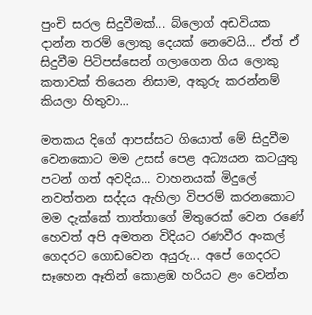පුංචි සරල සිදුවීමක්... බ්ලොග් අඩවියක දාන්න තරම් ලොකු දෙයක් නෙවෙයි... ඒත් ඒ සිදුවීම පිටිපස්සෙන් ගලාගෙන ගිය ලොකු කතාවක් තියෙන නිසාම, අකුරු කරන්නම් කියලා හිතුවා...

මතකය දිගේ ආපස්සට ගියොත් මේ සිදුවීම වෙනකොට මම උසස් පෙළ අධ්‍යයන කටයුතු පටන් ගත් අවදිය... වාහනයක් මිදුලේ නවත්තන සද්දය ඇහිලා විපරම් කරනකොට මම දැක්කේ තාත්තාගේ මිතුරෙක් වෙන රණේ හෙවත් අපි අමතන විදියට රණවීර අංකල් ගෙදරට ගොඩවෙන අයුරු... අපේ ගෙදරට සෑහෙන ඈතින් කොළඹ හරියට ළං වෙන්න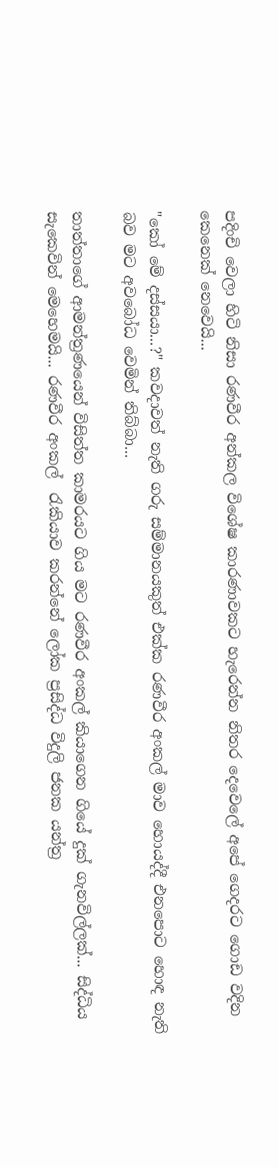පදිංචි වෙලා හිටි නිසා රණවීර අන්කල විශේෂ කාරණාවකට හැරෙන්න නිතර දෙවෙලේ අපේ ගෙදරට ගොඩ වදින කෙනෙක් නෙවෙයි...

"කෝ මේ දස්සයා...?" කවදාවත් නැති ගරු සම්මානයකුත් එක්ක රණවීර අංකල් මාව හොයද්දී එනපොට හොඳ නැති බව මට අවබෝධ වෙමින් තිබ්බා...

තාත්තාගේ ආමන්ත්‍රණයෙන් විසිත්ත කාමරයට ගිය මට රණවීර අංකල් කියාගෙන ගියේ දුක් ගැනවිල්ලක්... සිද්ධිය සැකෙවින් මෙහෙමයි... රණවීර අංකල්  ‍රැකියාව කරන්නේ ලෝක ප්‍රසිද්ධ විදුලි ජනක යන්ත්‍ර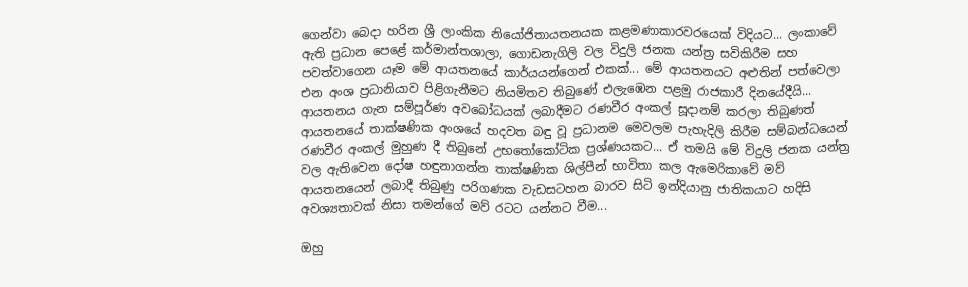ගෙන්වා බෙදා හරින ශ්‍රී ලාංකික නියෝජිතායතනයක කළමණාකාරවරයෙක් විදියට... ලංකාවේ ඇති ප්‍රධාන පෙළේ කර්මාන්තශාලා, ගොඩනැගිලි වල විදුලි ජනක යන්ත්‍ර සවිකිරීම සහ පවත්වාගෙන යෑම මේ ආයතනයේ කාර්යයන්ගෙන් එකක්... මේ ආයතනයට අළුතින් පත්වෙලා එන අංශ ප්‍රධානියාව පිළිගැනීමට නියමිතව තිබුණේ එලැඹෙන පළමු රාජකාරී දිනයේදීයි... ආයතනය ගැන සම්පූර්ණ අවබෝධයක් ලබාදීමට රණවීර අංකල් සූදානම් කරලා තිබුණත් ආයතනයේ තාක්ෂණික අංශයේ හදවත බඳු වූ ප්‍රධානම මෙවලම පැහැදිලි කිරීම සම්බන්ධයෙන් රණවීර අංකල් මුහුණ දී තිබුනේ උභ‍තෝකෝටික ප්‍රශ්ණයකට... ඒ තමයි මේ විදුලි ජනක යන්ත්‍ර වල ඇතිවෙන දෝෂ හඳුනාගන්න තාක්ෂණික ශිල්පීන් භාවිතා කල ඇමෙරිකාවේ මව් ආයතනයෙන් ලබාදී තිබුණු පරිගණක වැඩසටහන බාරව සිටි ඉන්දියානු ජාතිකයාට හදිසි අවශ්‍යතාවක් නිසා තමන්ගේ මව් රටට යන්නට වීම...

ඔහු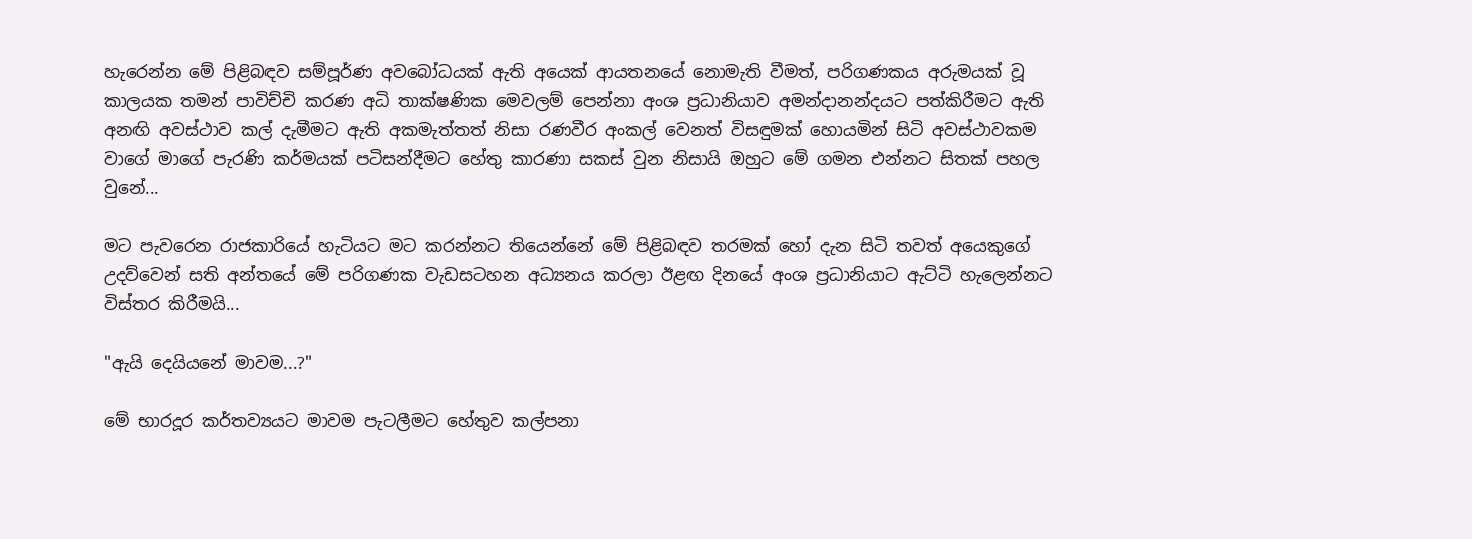හැරෙන්න මේ පිළිබඳව සම්පූර්ණ අවබෝධයක් ඇති අයෙක් ආයතනයේ නොමැති වීමත්, පරිගණකය අරුමයක් වූ කාලයක තමන් පාවිච්චි කරණ අධි තාක්ෂණික මෙවලම් පෙන්නා අංශ ප්‍රධානියාව අමන්දානන්දයට පත්කිරීමට ඇති අනඟි අවස්ථාව කල් දැමීමට ඇති අකමැත්තත් නිසා රණවීර අංකල් වෙනත් විසඳුමක් හොයමින් සිටි අවස්ථාවකම වාගේ මාගේ පැරණි කර්මයක් පටිසන්දීමට හේතු කාරණා සකස් වුන නිසායි ඔහුට මේ ගමන එන්නට සිතක් පහල වුනේ...

මට පැවරෙන රාජකාරියේ හැටියට මට කරන්නට තියෙන්නේ මේ පිළිබඳව තරමක් හෝ දැන සිටි තවත් අයෙකුගේ උදව්වෙන් සති අන්තයේ මේ පරිගණක වැඩසටහන අධ්‍යනය කරලා ඊළඟ දිනයේ අංශ ප්‍රධානියාට ඇට්ටි හැලෙන්නට විස්තර කිරීමයි...

"ඇයි දෙයියනේ මාවම...?"

මේ භාරදූර කර්තව්‍යයට මාවම පැටලීමට හේතුව කල්පනා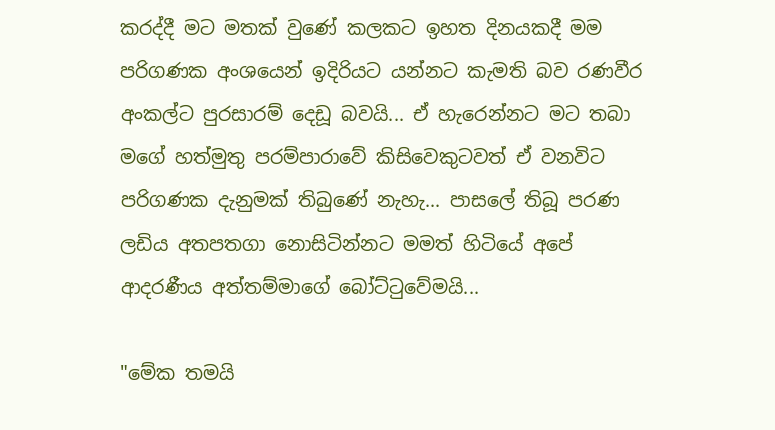කරද්දී මට මතක් වුණේ කලකට ඉහත දිනයකදී මම පරිගණක අංශයෙන් ඉදිරියට යන්නට කැමති බව රණවීර අංකල්ට පුරසාරම් දෙඩූ බවයි... ඒ හැරෙන්නට මට තබා මගේ හත්මුතු පරම්පාරාවේ කිසිවෙකුටවත් ඒ වනවිට පරිගණක දැනුමක් තිබුණේ නැහැ... පාසලේ තිබූ පරණ ලඩිය අතපතගා නොසිටින්නට මමත් හිටියේ අපේ ආදරණීය අත්තම්මාගේ බෝට්‍ටුවේමයි...

"මේක තමයි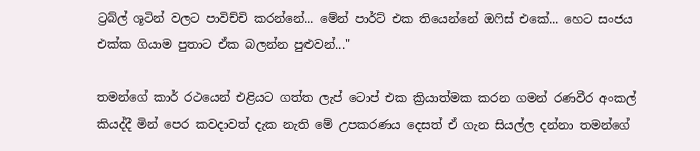ට්‍රබ්ල් ශූටින් වලට පාවිච්චි කරන්නේ... මේන් පාර්ට් එක තියෙන්නේ ඔ‍ෆිස් එකේ... හෙට සංජය එක්ක ගියාම පුතාට ඒක බලන්න පුළුවන්..."

තමන්ගේ කාර් රථයෙන් එළියට ගත්ත ලැප් ටොප් එක ක්‍රියාත්මක කරන ගමන් රණවීර අංකල් කියද්දී මින් පෙර කවදාවත් දැක නැති මේ උපකරණය දෙසත් ඒ ගැන සියල්ල දන්නා තමන්ගේ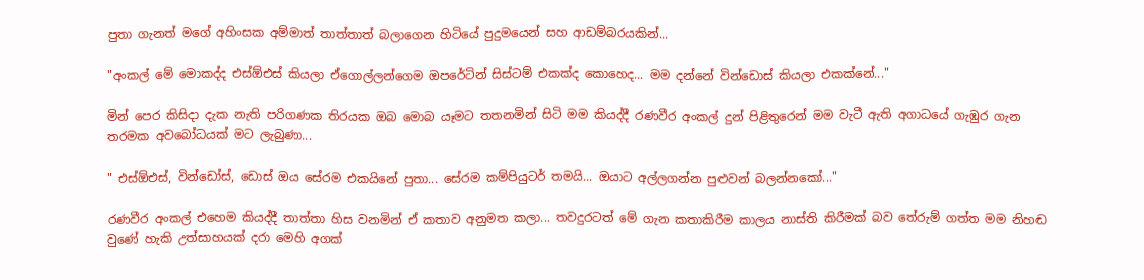පුතා ගැනත් මගේ අහිංසක අම්මාත් තාත්තාත් බලාගෙන හිටියේ පුදුමයෙන් සහ ආඩම්බරයකින්...

"අංකල් මේ මොකද්ද එස්ඕඑස් කියලා ඒගොල්ලන්ගෙම ඔපරේටින් සිස්ටම් එකක්ද කොහෙද... මම දන්නේ වින්ඩොස් කියලා එකක්නේ..."

මින් පෙර කිසිදා දැක නැති පරිගණක තිරයක ඔබ මොබ යෑමට තතනමින් සිටි මම කියද්දී රණවීර අංකල් දුන් පිළිතුරෙන් මම වැටී ඇති අගාධයේ ගැඹුර ගැන තරමක අවබෝධයක් මට ලැබුණා...

" එස්ඕඑස්, වින්ඩෝස්, ඩොස් ඔය සේරම එකයිනේ පුතා... සේරම කම්පියුටර් තමයි... ඔයාට අල්ලගන්න පුළුවන් බලන්නකෝ..."

රණවීර අංකල් එහෙම කියද්දී තාත්තා හිස වනමින් ඒ කතාව අනුමත කලා... තවදුරටත් මේ ගැන කතාකිරීම කාලය නාස්ති කිරීමක් බව තේරුම් ගත්ත මම නිහඬ වුණේ හැකි උත්සාහයක් දරා මෙහි අගක්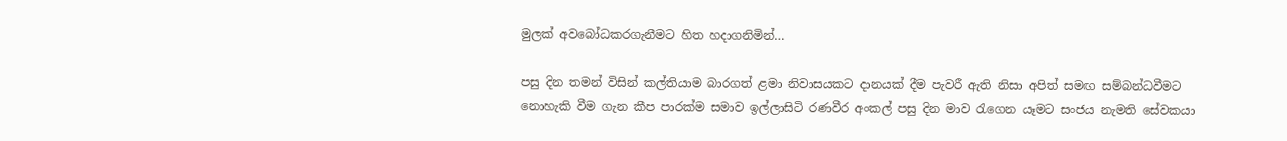මුලක් අවබෝධකරගැනීමට හිත හදාගනිමින්…

පසු දින තමන් විසින් කල්තියාම බාරගත් ළමා නිවාසයකට දානයක් දීම පැවරී ඇති නිසා අපිත් සමඟ සම්බන්ධවීමට නොහැකි වීම ගැන කීප පාරක්ම සමාව ඉල්ලාසිටි රණවීර අංකල් පසු දින මාව ‍රැගෙන යෑමට සංජය නැමති සේවකයා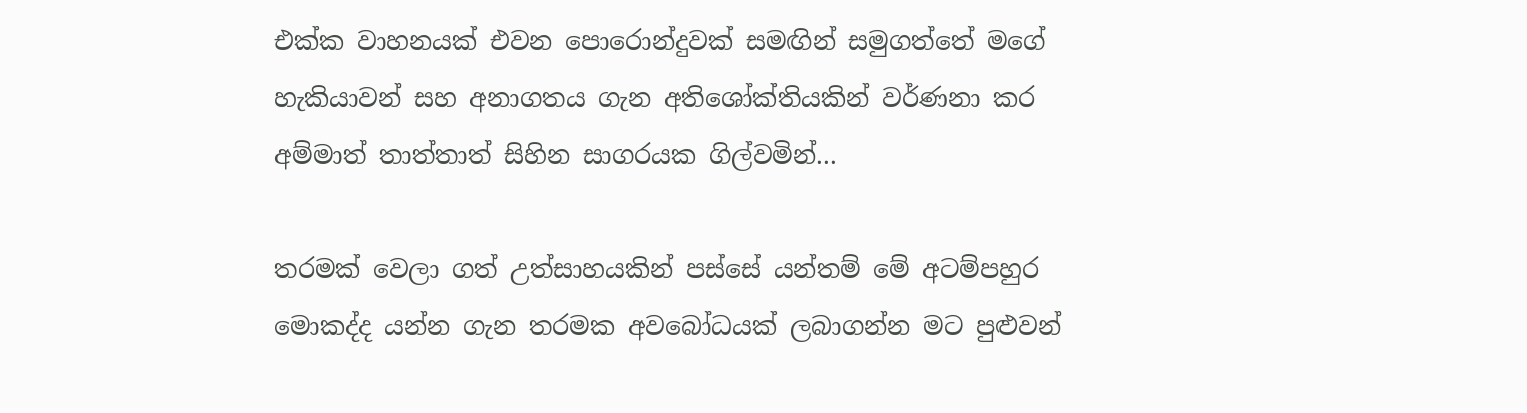එක්ක වාහනයක් එවන පොරොන්දුවක් සමඟින් සමුගත්තේ මගේ හැකියාවන් සහ අනාගතය ගැන අතිශෝක්තියකින් වර්ණනා කර අම්මාත් තාත්තාත් සිහින සාගරයක ගිල්වමින්...

තරමක් වෙලා ගත් උත්සාහයකින් පස්සේ යන්තම් මේ අටම්පහුර මොකද්ද යන්න ගැන තරමක අවබෝධයක් ලබාගන්න මට පුළුවන්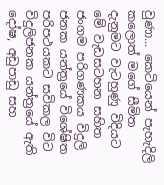වුණා… කෙටියෙන් පැහැදිලි කලොත් මගේ සීමිත දැනුමට වැටහුණු විදියට මේ වැඩසටහන සහිත ජංගම පරිගණකය විදුලි ජනක යන්ත්‍රයේ විශේෂිත පරිපථයකට සවිකල විට විදුලිජනක යන්ත්‍රයේ ඇති දෝෂ, අඩුපාඩු සහ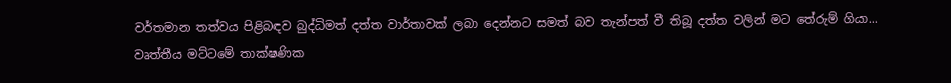වර්තමාන තත්වය පිළිබඳව බුද්ධිමත් දත්ත වාර්තාවක් ලබා දෙන්නට සමත් බව තැන්පත් වී තිබූ දත්ත වලින් මට තේරුම් ගියා... වෘත්තීය මට්ටමේ තාක්ෂණික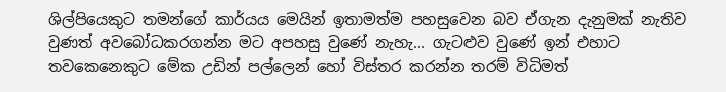ශිල්පියෙකුට තමන්ගේ කාර්යය මෙයින් ඉතාමත්ම පහසුවෙන බව ඒගැන දැනුමක් නැතිව වුණත් අවබෝධකරගන්න මට අපහසු වුණේ නැහැ... ගැටළුව වුණේ ඉන් එහාට තවකෙනෙකුට මේක උඩින් පල්ලෙන් හෝ විස්තර කරන්න තරම් විධිමත්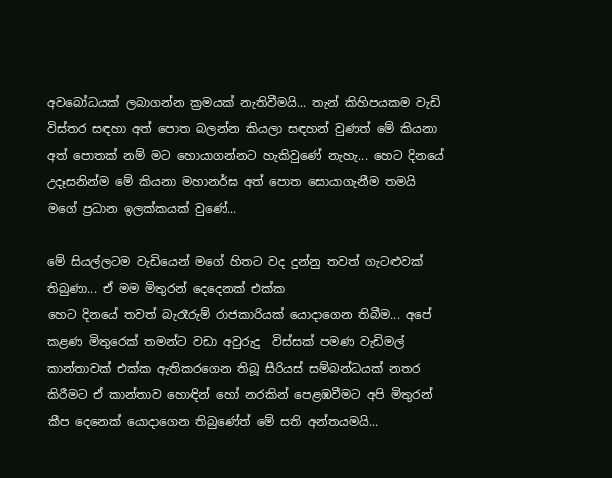අවබෝධයක් ලබාගන්න ක්‍රමයක් නැතිවීමයි... තැන් කිහිපයකම වැඩි විස්තර සඳහා අත් පොත බලන්න කියලා සඳහන් වුණත් මේ කියනා අත් පොතක් නම් මට හොයාගන්නට හැකිවුණේ නැහැ... හෙට දිනයේ උදෑසනින්ම මේ කියනා මහානර්ඝ අත් පොත සොයාගැනීම තමයි මගේ ප්‍රධාන ඉලක්කයක් වුණේ...

මේ සියල්ලටම වැඩියෙන් මගේ හිතට වද දුන්නු තවත් ගැටළුවක් තිබුණා... ඒ මම මිතුරන් දෙදෙනක් එක්ක
හෙට දිනයේ තවත් බැරෑරුම් රාජකාරියක් යොදාගෙන තිබීම... අපේ කළණ මිතුරෙක් තමන්ට වඩා අවුරුදු  විස්සක් පමණ වැඩිමල් කාන්තාවක් එක්ක ඇතිකරගෙන තිබූ සීරියස් සම්බන්ධයක් නතර කිරීමට ඒ කාන්තාව හොඳින් හෝ නරකින් පෙළඹවීමට අපි මිතුරන් කීප දෙනෙක් යොදාගෙන තිබුණේත් මේ සති අන්තයමයි...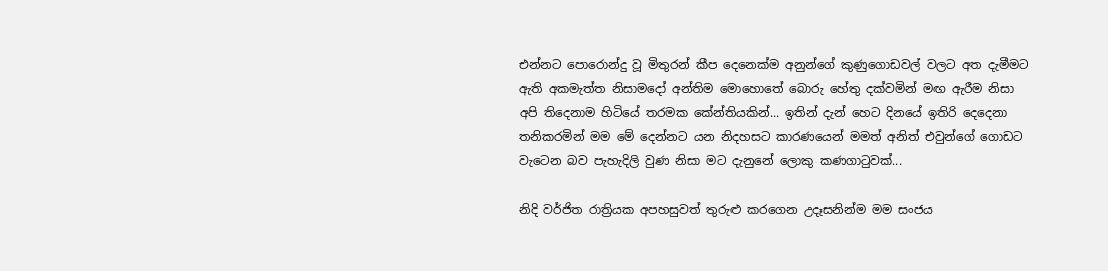එන්නට පොරොන්දු වූ මිතුරන් කීප දෙනෙක්ම අනුන්ගේ කුණුගොඩවල් වලට අත දැමීමට ඇති අකමැත්ත නිසාමදෝ අන්තිම මොහොතේ බොරු හේතු දක්වමින් මඟ ඇරීම නිසා අපි තිදෙනාම හිටියේ තරමක කේන්තියකින්... ඉතින් දැන් හෙට දිනයේ ඉතිරි දෙදෙනා තනිකරමින් මම මේ දෙන්නට යන නිදහසට කාරණයෙන් මමත් අනිත් එවුන්ගේ ගොඩට වැටෙන බව පැහැදිලි වුණ නිසා මට දැනුනේ ලොකු කණගා‍ටුවක්...

නිදි වර්ජිත රාත්‍රියක අපහසුවත් තුරුළු කරගෙන උදෑසනින්ම මම සංජය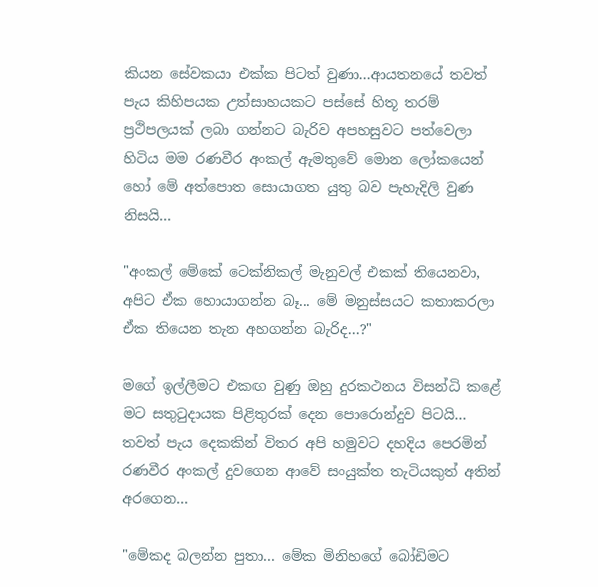කියන සේවකයා එක්ක පිටත් වුණා...ආයතනයේ තවත් පැය කිහිපයක උත්සාහයකට පස්සේ හිතූ තරම් ප්‍රථිපලයක් ලබා ගන්නට බැරිව අපහසුවට පත්වෙලා හිටිය මම රණවීර අංකල් ඇමතුවේ මොන ලෝකයෙන් හෝ මේ අත්පොත සොයාගත යුතු බව පැහැදිලි වුණ නිසයි...

"අංකල් මේකේ ටෙක්නිකල් මැනුවල් එකක් තියෙනවා, අපිට ඒක හොයාගන්න බෑ... මේ මනුස්සයට කතාකරලා ඒක තියෙන තැන අහගන්න බැරිද...?"

මගේ ඉල්ලීමට එකඟ වුණු ඔහු දුරකථනය විසන්ධි කළේ මට සතු‍ටුදායක පිළිතුරක් දෙන පොරොන්දුව පිටයි... තවත් පැය දෙකකින් විතර අපි හමුවට දහදිය පෙරමින් රණවීර අංකල් දුවගෙන ආවේ සංයුක්ත තැටියකුත් අතින් අරගෙන...

"මේකද බලන්න පුතා... මේක මිනිහගේ බෝඩිමට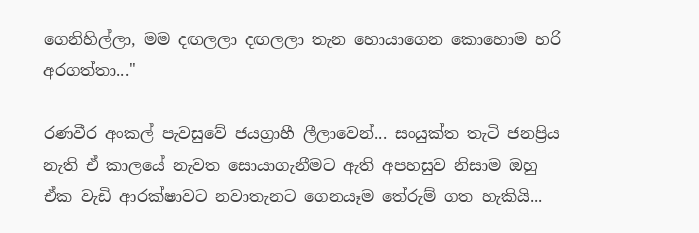ගෙනිහිල්ලා, මම දඟලලා දඟලලා තැන හොයාගෙන කොහොම හරි අරගත්තා..."

රණවීර අංකල් පැවසුවේ ජයග්‍රාහී ලීලාවෙන්... සංයුක්ත තැටි ජනප්‍රිය නැති ඒ කාලයේ නැවත සොයාගැනීමට ඇති අපහසුව නිසාම ඔහු ඒක වැඩි ආරක්ෂාවට නවාතැනට ගෙනයෑම තේරුම් ගත හැකියි...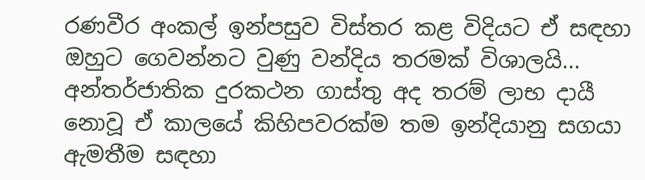රණවීර අංකල් ඉන්පසුව විස්තර කළ විදියට ඒ සඳහා ඔහුට ගෙවන්නට වුණු වන්දිය තරමක් විශාලයි... අන්තර්ජාතික දුරකථන ගාස්තු අද තරම් ලාභ දායී නොවූ ඒ කාලයේ කිහිපවරක්ම තම ඉන්දියානු සගයා ඇමතීම සඳහා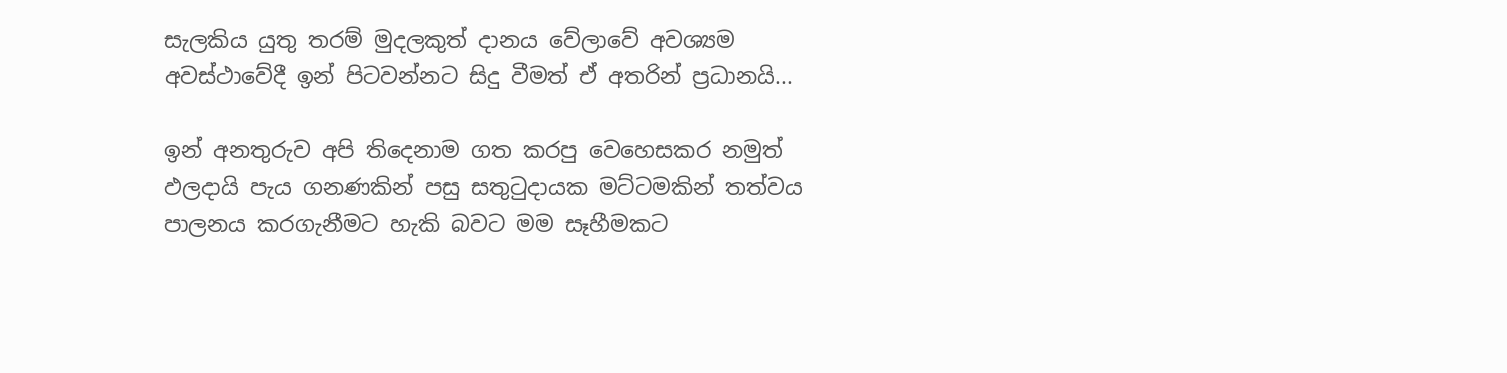සැලකිය යුතු තරම් මුදලකුත් දානය වේලාවේ අවශ්‍යම අවස්ථාවේදී ඉන් පිටවන්නට සිදු වීමත් ඒ අතරින් ප්‍රධානයි...

ඉන් අනතුරුව අපි තිදෙනාම ගත කරපු වෙහෙසකර නමුත් ඵලදායි පැය ගනණකින් පසු සතු‍ටුදායක මට්ටමකින් තත්වය පාලනය කරගැනීමට හැකි බවට මම සෑහීමකට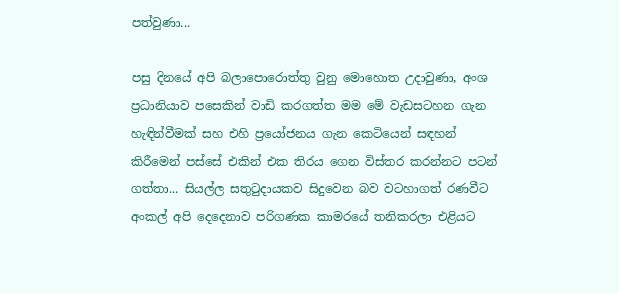පත්වුණා...

පසු දිනයේ අපි බලාපොරොත්තු වුනු මොහොත උදාවුණා, අංශ ප්‍රධානියාව පසෙකින් වාඩි කරගත්ත මම මේ වැඩසටහන ගැන හැඳින්වීමක් සහ එහි ප්‍රයෝජනය ගැන කෙටියෙන් සඳහන් කිරීමෙන් පස්සේ එකින් එක තිරය ගෙන විස්තර කරන්නට පටන් ගත්තා... සියල්ල සතු‍ටුදායකව සිදුවෙන බව වටහාගත් රණවීට අංකල් අපි දෙදෙනාව පරිගණක කාමරයේ තනිකරලා එළියට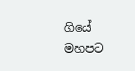ගියේ මහපට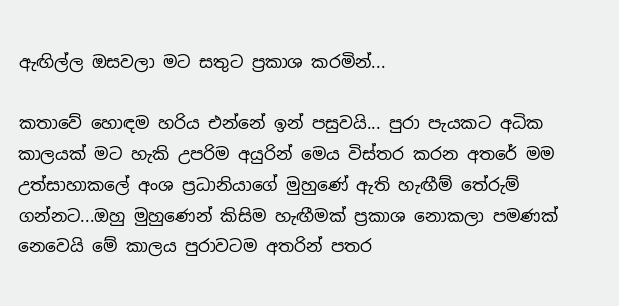ඇඟිල්ල ඔසවලා මට සතුට ප්‍රකාශ කරමින්...

කතාවේ හොඳම හරිය එන්නේ ඉන් පසුවයි... පුරා පැයකට අධික කාලයක් මට හැකි උපරිම අයුරින් මෙය විස්තර කරන අතරේ මම උත්සාහාකලේ අංශ ප්‍රධානියාගේ මුහුණේ ඇති හැඟීම් තේරුම් ගන්නට...ඔහු මුහුණෙන් කිසිම හැඟීමක් ප්‍රකාශ නොකලා පමණක් නෙවෙයි මේ කාලය පුරාවටම අතරින් පතර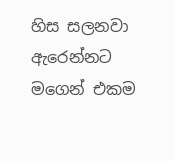හිස සලනවා ඇරෙන්නට මගෙන් එකම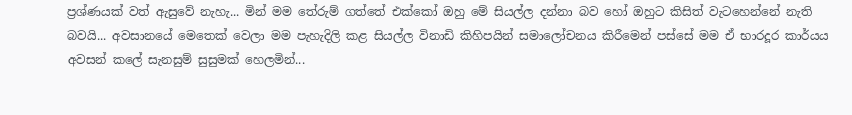ප්‍රශ්ණයක් වත් ඇසුවේ නැහැ... මින් මම තේරුම් ගත්තේ එක්කෝ ඔහු මේ සියල්ල දන්නා බව හෝ ඔහුට කිසිත් වැටහෙන්නේ නැති බවයි... අවසානයේ මෙතෙක් වෙලා මම පැහැදිලි කළ සියල්ල විනාඩි කිහිපයින් සමාලෝචනය කිරීමෙන් පස්සේ මම ඒ භාරදූර කාර්යය අවසන් කලේ සැනසුම් සුසුමක් හෙලමින්...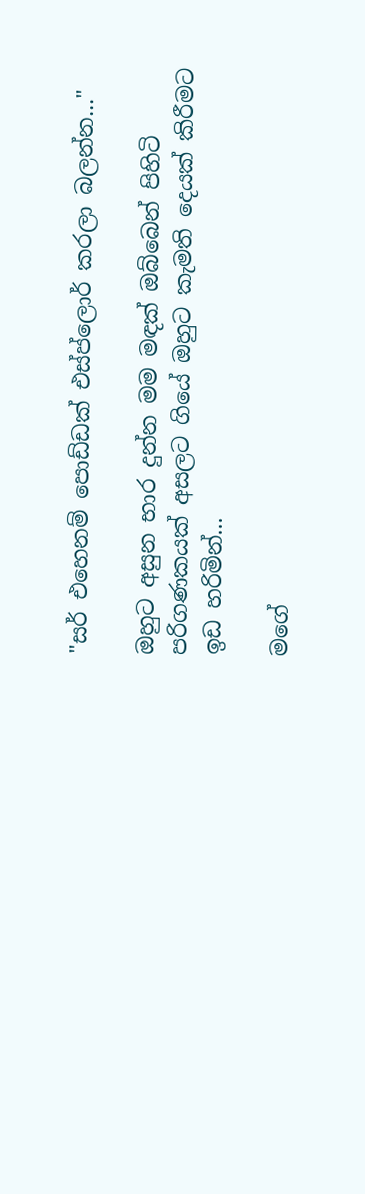"සර් එහෙනම් පොඩ්ඩක් එස්ප්ලොර් කරලා බලන්න..."

ඔහුට අසුන භාර දුන්න මම මඳක් ඔබ්බෙන් පිහිටි පරිගණකයක් අසලට ගියේ ඔහුට කැමති දෙයක් කිරීමට ඉඩ හරිමින්...

මගේ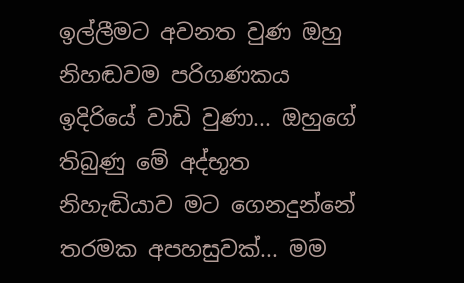ඉල්ලීමට අවනත වුණ ඔහු නිහඬවම පරිගණකය ඉදිරියේ වාඩි වුණා... ඔහුගේ තිබුණු මේ අද්භූත නිහැඬියාව මට ගෙනදුන්නේ තරමක අපහසුවක්... මම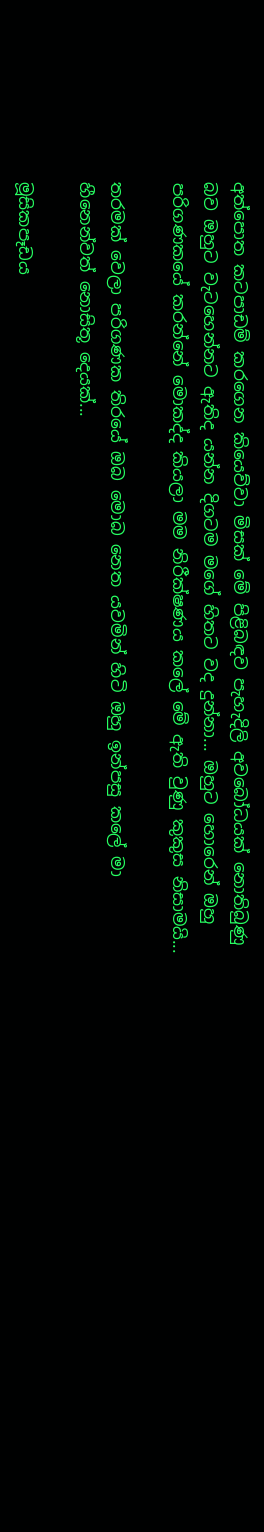අත්පොත කටපාඩම් කරගෙන කියෙව්වා මිසක් මේ පිළිබඳව පැහැදිලි අවබෝධයක් නොතිබුණු බව ඔහුට වැටහෙන්නට ඇතිද යන්න දිගටම මගේ හිතට වද දුන්නා... ඔහුට හොරෙන් ඔහු පරිගණකයේ කරන්නේ මොකද්ද කියලා මම නිරීක්ෂණය කලේ මේ ඇති වුණු කුකුස නිසාමයි...

තරමක් වෙලා පරිගණක තිරයේ ඔබ මොබ නෙත යවමින් හිටි ඔහු ඉන්පසු කලේ මා හීනෙන්වත් නොසිතූ දෙයක්...

මූසිකපෑඩය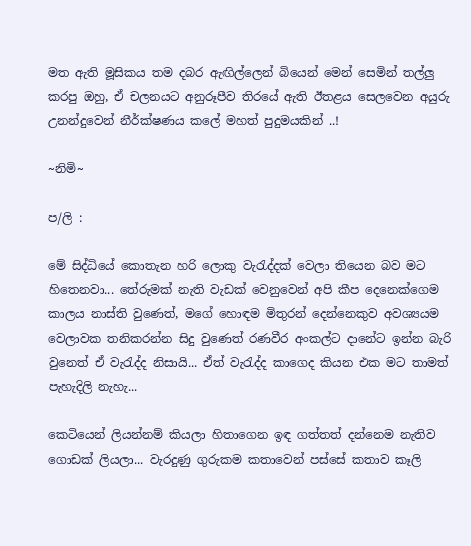මත ඇති මූසිකය තම දබර ඇඟිල්ලෙන් බියෙන් මෙන් සෙමින් තල්ලු කරපු ඔහු, ඒ චලනයට අනුරූපීව තිරයේ ඇති ඊතළය සෙලවෙන අයුරු උනන්දුවෙන් නීර්ක්ෂණය කලේ මහත් පුදුමයකින් ..!

~නිමි~

ප/ලි :

මේ සිද්ධියේ කොතැන හරි ලොකු වැ‍රැද්දක් වෙලා තියෙන බව මට හිතෙනවා... තේරුමක් නැති වැඩක් වෙනුවෙන් අපි කීප දෙනෙක්ගෙම කාලය නාස්ති වුණෙත්, මගේ හොඳම මිතුරන් දෙන්නෙකුව අවශ්‍යයම වෙලාවක තනිකරන්න සිදු වුණෙත් රණවීර අංකල්ට දානේට ඉන්න බැරි වුනෙත් ඒ වැ‍රැද්ද නිසායි... ඒත් වැ‍රැද්ද කාගෙද කියන එක මට තාමත් පැහැදිලි නැහැ...

කෙටියෙන් ලියන්නම් කියලා හිතාගෙන ඉඳ ගත්තත් දන්නෙම නැතිව ගොඩක් ලියලා... වැරදුණු ගුරුකම කතාවෙන් පස්සේ කතාව කෑලි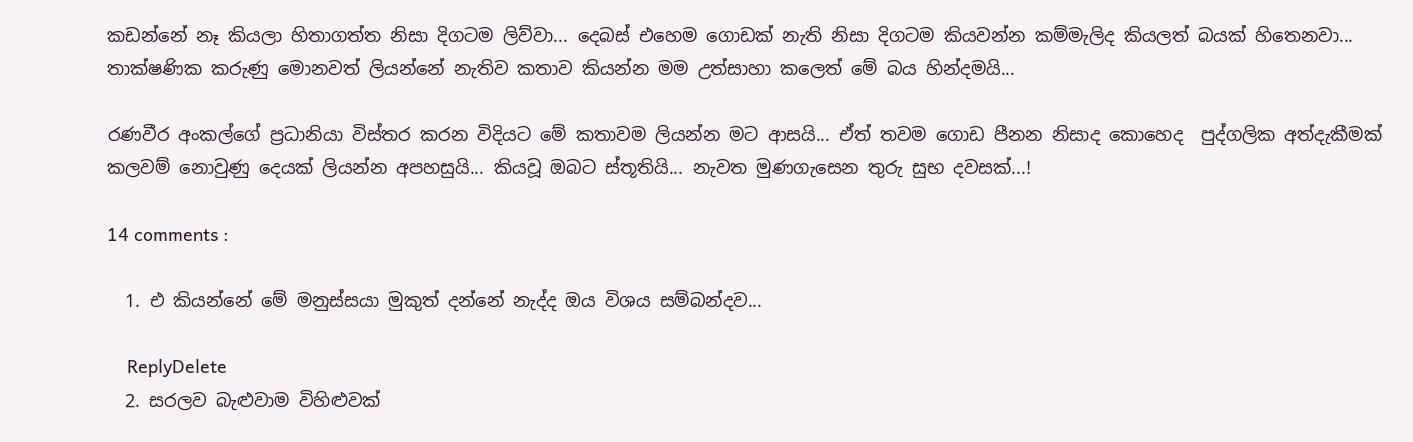කඩන්නේ නෑ කියලා හිතාගත්ත නිසා දිගටම ලිව්වා... දෙබස් එහෙම ගොඩක් නැති නිසා දිගටම කියවන්න කම්මැලිද කියලත් බයක් හිතෙනවා... තාක්ෂණික කරුණු මොනවත් ලියන්නේ නැතිව කතාව කියන්න මම උත්සාහා කලෙත් මේ බය හින්දමයි...

රණවීර අංකල්ගේ ප්‍රධානියා විස්තර කරන විදියට මේ කතාවම ලියන්න මට ආසයි... ඒත් තවම ගොඩ පීනන නිසාද කොහෙද  පුද්ගලික අත්දැකීමක් කලවම් නොවුණු දෙයක් ලියන්න අපහසුයි... කියවූ ඔබට ස්තූතියි... නැවත මුණගැසෙන තුරු සුභ දවසක්...!

14 comments :

  1. එ කියන්නේ මේ මනුස්සයා මුකුත් දන්නේ නැද්ද ඔය විශය සම්බන්දව...

    ReplyDelete
  2. සරලව බැළුවාම විහිළුවක්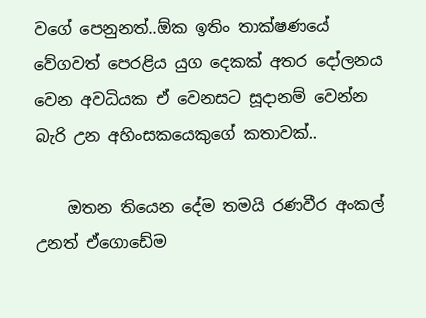වගේ පෙනුනත්..ඕක ඉතිං තාක්ෂණයේ වේගවත් පෙරළිය යුග දෙකක් අතර දෝලනය වෙන අවධියක ඒ වෙනසට සූදානම් වෙන්න බැරි උන අහිංසකයෙකුගේ කතාවක්..

    ඔතන තියෙන දේම තමයි රණවීර අංකල් උනත් ඒගොඩේම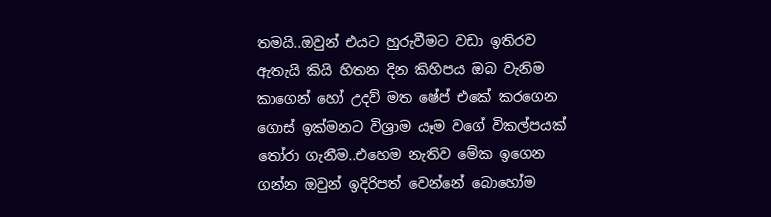තමයි..ඔවුන් එයට හුරුවීමට වඩා ඉතිරව ඇතැයි කියි හිතන දින කිහිපය ඔබ වැනිම කාගෙන් හෝ උදව් මත ෂේප් එකේ කරගෙන ගොස් ඉක්මනට විශ්‍රාම යෑම වගේ විකල්පයක් තෝරා ගැනීම..එහෙම නැතිව මේක ඉගෙන ගන්න ඔවුන් ඉදිරිපත් වෙන්නේ බොහෝම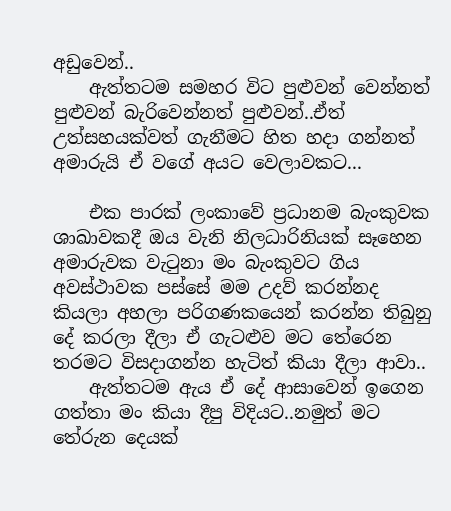අඩුවෙන්..
    ඇත්තටම සමහර විට පුළුවන් වෙන්නත් පුළුවන් බැරිවෙන්නත් පුළුවන්..ඒත් උත්සහයක්වත් ගැනීමට හිත හදා ගන්නත් අමාරුයි ඒ වගේ අයට වෙලාවකට...

    එක පාරක් ‍ලංකාවේ ප්‍රධානම බැංකුවක ශාඛාවකදී ඔය වැනි නිලධාරිනියක් සෑහෙන අමාරුවක වැටුනා මං බැංකුවට ගිය අවස්ථාවක පස්සේ මම උදව් කරන්නද කියලා අහලා පරිගණකයෙන් කරන්න තිබුනු දේ කරලා දීලා ඒ ගැටළුව මට තේරෙන තරමට විසදාගන්න හැටිත් කියා දීලා ආවා..
    ඇත්තටම ඇය ඒ දේ ආසාවෙන් ඉගෙන ගත්තා මං කියා දීපු විදියට..නමුත් මට තේරුන දෙයක්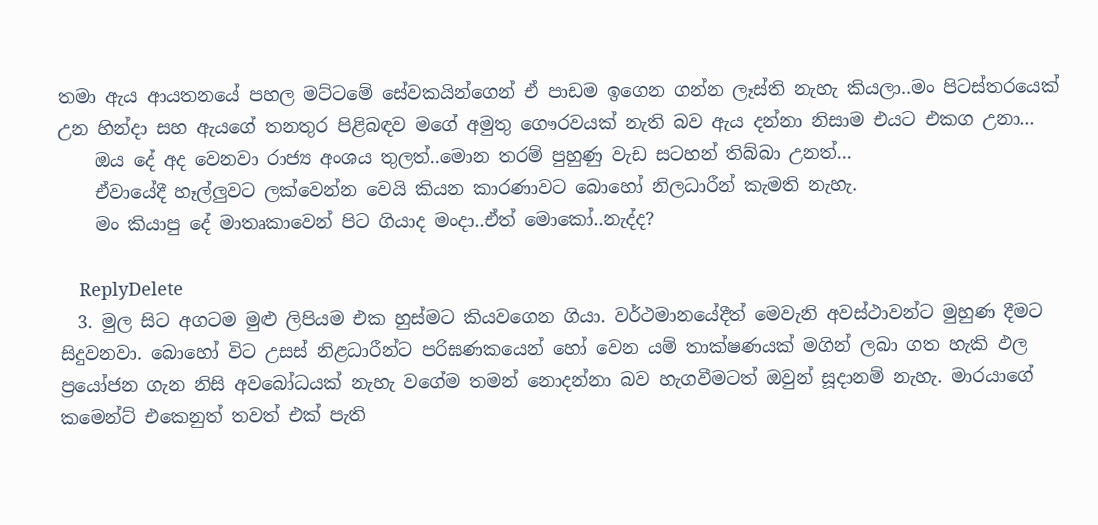තමා ඇය ආයතනයේ පහල මට්ටමේ සේවකයින්ගෙන් ඒ පාඩම ඉගෙන ගන්න ලෑස්ති නැහැ කියලා..මං පිටස්තරයෙක් උන හින්දා සහ ඇයගේ තනතුර පිළිබඳව මගේ අමුතු ගෞරවයක් නැති බව ඇය දන්නා නිසාම එයට එකග උනා...
    ඔය දේ අද වෙනවා රාජ්‍ය අංශය තුලත්..මොන තරම් පුහුණු වැඩ සටහන් තිබ්බා උනත්...
    ඒවායේදී හෑල්ලුවට ලක්වෙන්න වෙයි කියන කාරණාවට බොහෝ නිලධාරීන් කැමති නැහැ.
    මං කියාපු දේ මාතෘකාවෙන් පිට ගියාද මංදා..ඒත් මොකෝ..නැද්ද?

    ReplyDelete
  3. මුල සිට අගටම මුළු ලිපියම එක හුස්මට කියවගෙන ගියා. වර්ථමානයේදීත් මෙවැනි අවස්ථාවන්ට මුහුණ දීමට සිදුවනවා. බොහෝ විට උසස් නිළධාරීන්ට පරිඝණකයෙන් හෝ වෙන යම් තාක්ෂණයක් මගින් ලබා ගත හැකි ඵල ප්‍රයෝජන ගැන නිසි අවබෝධයක් නැහැ වගේම තමන් නොදන්නා බව හැගවීමටත් ඔවුන් සූදානම් නැහැ. මාරයාගේ කමෙන්ට් එකෙනුත් තවත් එක් පැති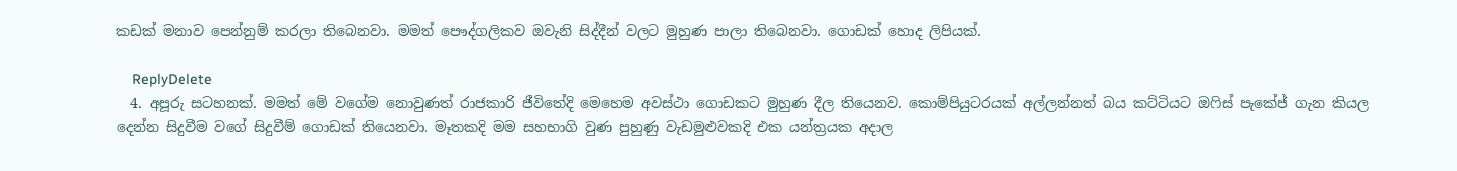කඩක් මනාව පෙන්නුම් කරලා තිබෙනවා. මමත් පෞද්ගලිකව ඔවැනි සිද්දීන් වලට මුහුණ පාලා තිබෙනවා. ගොඩක් හොද ලිපියක්.

    ReplyDelete
  4. අපූරු සටහනක්. මමත් මේ වගේම නොවුණත් රාජකාරි ජීවිතේදි මෙහෙම අවස්ථා ගොඩකට මුහුණ දීල තියෙනව. කොම්පියුටරයක් අල්ලන්නත් බය කට්ටියට ඔෆිස් පැකේජ් ගැන කියල දෙන්න සිදුවීම වගේ සිදුවීම් ගොඩක් තියෙනවා. මෑතකදි මම සහභාගි වුණ පුහුණු වැඩමුළුවකදි එක යන්ත්‍රයක අදාල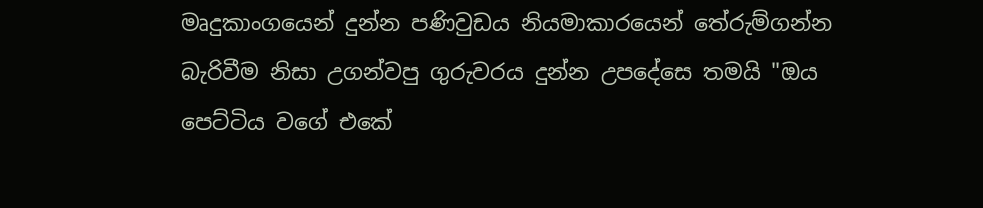මෘදුකාංගයෙන් දුන්න පණිවුඩය නියමාකාරයෙන් තේරුම්ගන්න බැරිවීම නිසා උගන්වපු ගුරුවරය දුන්න උපදේසෙ තමයි "ඔය පෙට්ටිය වගේ එකේ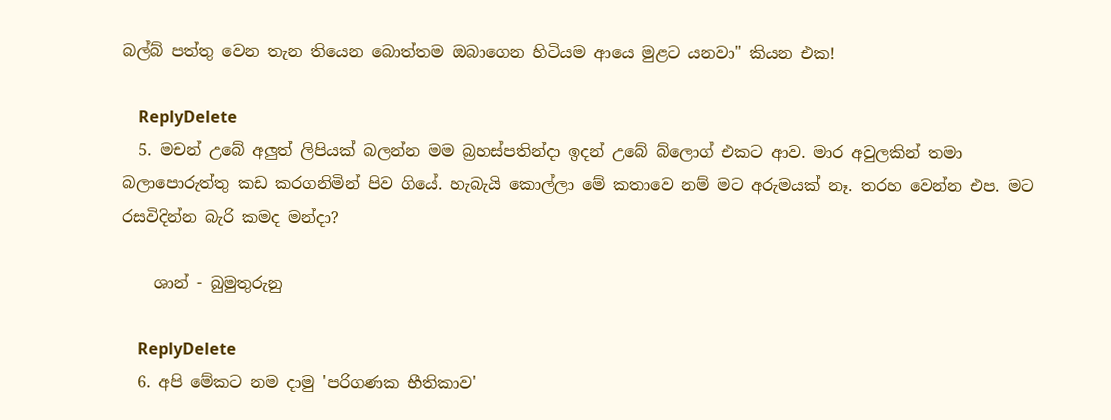බල්බ් පත්තු වෙන තැන තියෙන බොත්තම ඔබාගෙන හිටියම ආයෙ මුළට යනවා" කියන එක!

    ReplyDelete
  5. මචන් උබේ අලුත් ලිපියක් බලන්න මම බ්‍රහස්පතින්දා ඉදන් උබේ බ්ලොග් එකට ආව. මාර අවුලකින් තමා බලාපොරුත්තු කඩ කරගනිමින් පිව ගියේ. හැබැයි කොල්ලා මේ කතාවෙ නම් මට අරුමයක් නෑ. තරහ වෙන්න එප. මට රසවිදින්න බැරි කමද මන්දා?

    ශාන් - බුමුතුරුනු

    ReplyDelete
  6. අපි මේකට නම දාමු 'පරිගණක භීතිකාව'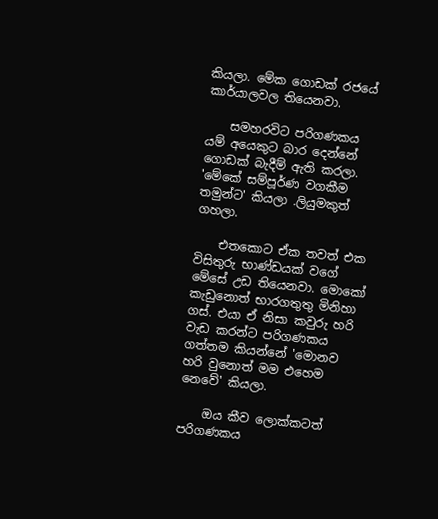කියලා. මේක ගොඩක් රජයේ කාර්යාලවල තියෙනවා.

    සමහරවිට පරිගණකය යම් අයෙකුට බාර දෙන්නේ ගොඩක් බැදීම් ඇති කරලා. 'මේකේ සම්පූර්ණ වගකීම තමුන්ට' කියලා .ලියුමකුත් ගහලා.

    එතකොට ඒක තවත් එක විසිතුරු භාණ්ඩයක් වගේ මේසේ උඩ තියෙනවා. මොකෝ කැඩුනොත් භාරගතුතු මිනිහා ගස්. එයා ඒ නිසා කවුරු හරි වැඩ කරන්ට පරිගණකය ගත්තම කියන්නේ 'මොනව හරි වුනොත් මම එහෙම නෙවේ' කියලා.

    ඔය කීව ලොක්කටත් පරිගණකය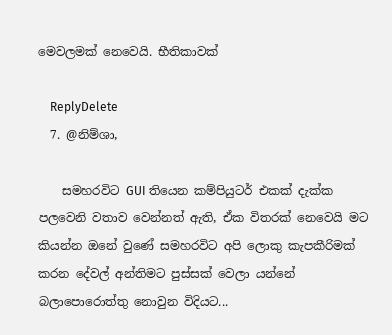මෙවලමක් නෙවෙයි. භීතිකාවක්

    ReplyDelete
  7. @නිම්ශා,

    සමහරවිට GUI තියෙන කම්පියුටර් එකක් දැක්ක පලවෙනි වතාව වෙන්නත් ඇති, ඒක විතරක් නෙවෙයි මට කියන්න ඔනේ වුණේ සමහරවිට අපි ලොකු කැපකීරිමක් කරන දේවල් අන්තිමට පුස්සක් වෙලා යන්නේ බලාපොරොත්තු නොවුන විදියට...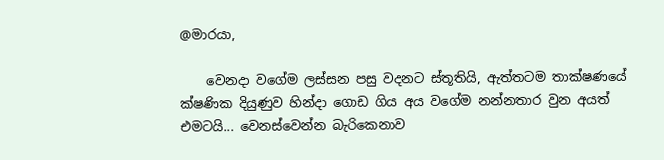@මාරයා,

    වෙනදා වගේම ලස්සන පසු වදනට ස්තූතියි, ඇත්තටම තාක්ෂණයේ ක්ෂණික දියුණුව හින්දා ගොඩ ගිය අය වගේම නන්නතාර වුන අයත් එමටයි... වෙනස්වෙන්න බැරිකෙනාව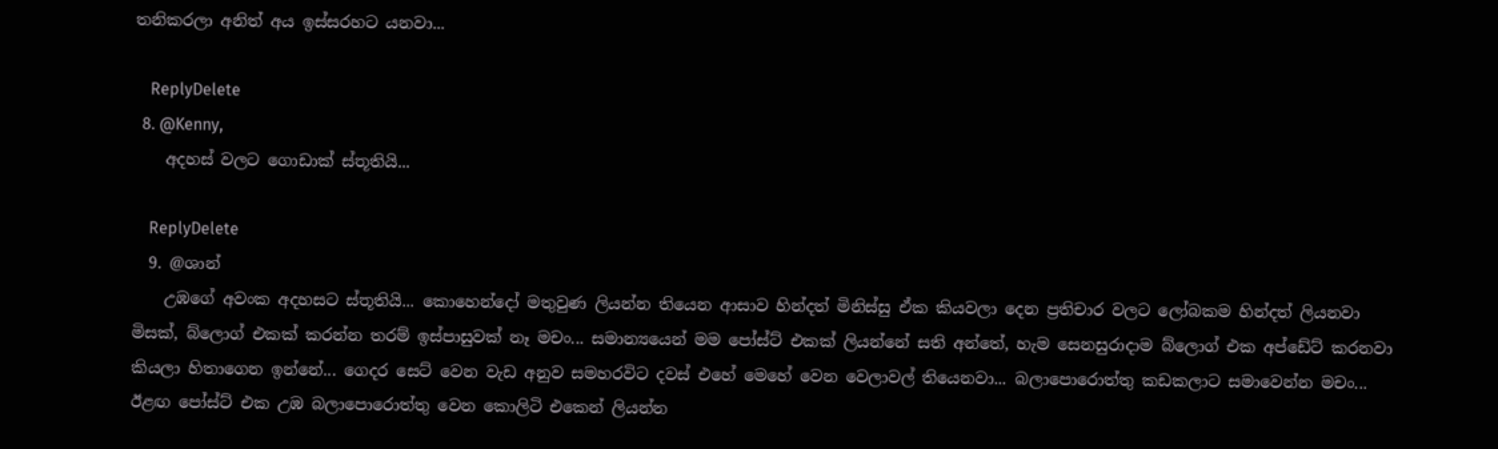තනිකරලා අනිත් අය ඉස්සරහට යනවා...

    ReplyDelete
  8. @Kenny,
    අදහස් වලට ගොඩාක් ස්තූතියි...

    ReplyDelete
  9. @ශාන්
    උඹගේ අවංක අදහසට ස්තූතියි... කොහෙන්දෝ මතුවුණ ලියන්න තියෙන ආසාව හින්දත් මිනිස්සු ඒක කියවලා දෙන ප්‍රතිචාර වලට ලෝබකම හින්දත් ලියනවා මිසක්, බ්ලොග් එකක් කරන්න තරම් ඉස්පාසුවක් නෑ මචං... සමාන්‍යයෙන් මම පෝස්ට් එකක් ලියන්නේ සති අන්තේ, හැම සෙනසුරාදාම බ්ලොග් එක අප්ඩේට් කරනවා කියලා හිතාගෙන ඉන්නේ... ගෙදර සෙට් වෙන වැඩ අනුව සමහරවිට දවස් එහේ මෙහේ වෙන වෙලාවල් තියෙනවා... බලාපොරොත්තු කඩකලාට සමාවෙන්න මචං... ඊළඟ පෝස්ට් එක උඹ බලාපොරොත්තු වෙන කොලිටි එකෙන් ලියන්න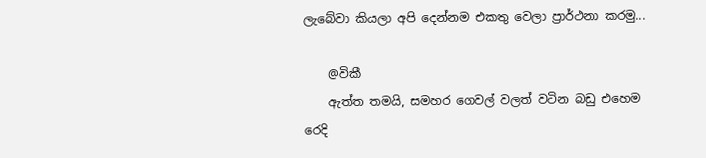ලැබේවා කියලා අපි දෙන්නම එකතු වෙලා ප්‍රාර්ථනා කරමු...

    @විකී
    ඇත්ත තමයි, සමහර ගෙවල් වලත් වටින බඩු එහෙම රෙදි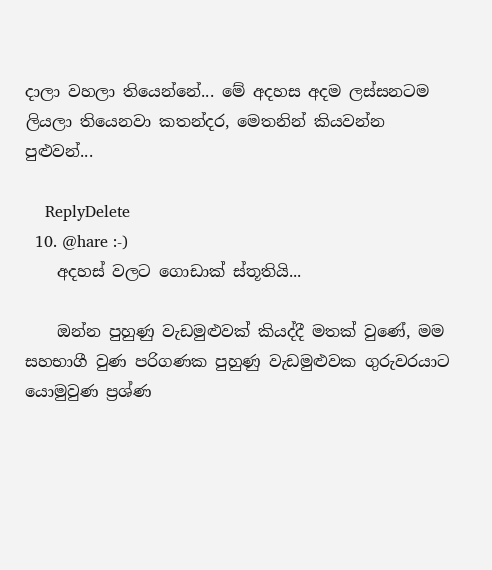දාලා වහලා තියෙන්නේ... මේ අදහස අදම ලස්සනටම ලියලා තියෙනවා කතන්දර, මෙතනින් කියවන්න පුළුවන්...

    ReplyDelete
  10. @hare :-)
    අදහස් වලට ගොඩාක් ස්තූතියි...

    ඔන්න පුහුණු වැඩමුළුවක් කියද්දී මතක් වුණේ, මම සහභාගී වුණ පරිගණක පුහුණු වැඩමුළුවක ගුරුවරයාට යොමුවුණ ප්‍රශ්ණ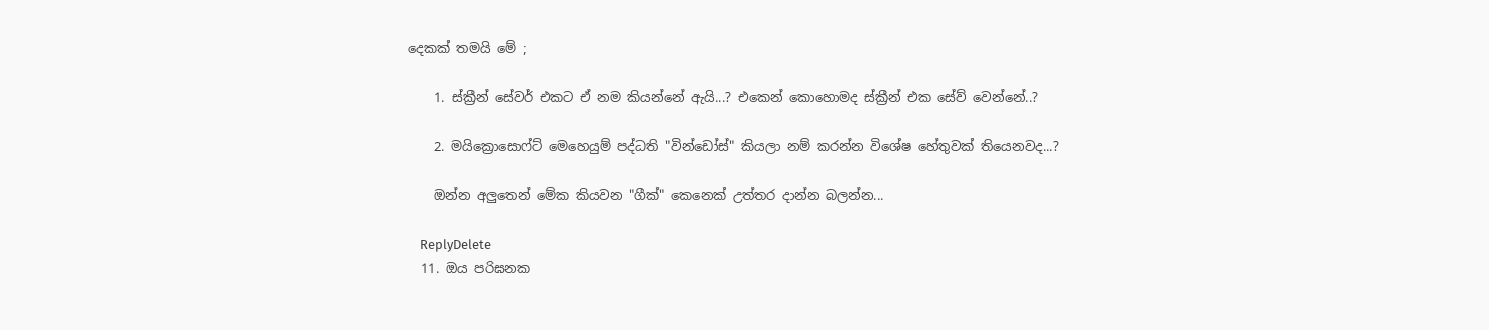දෙකක් තමයි මේ ;

    1. ස්ක්‍රීන් සේවර් එකට ඒ නම කියන්නේ ඇයි...? එකෙන් කොහොමද ස්ක්‍රීන් එක සේව් වෙන්නේ..?

    2. මයික්‍රොසොෆ්ට් මෙහෙයුම් පද්ධති "වින්ඩෝස්" කියලා නම් කරන්න විශේෂ හේතුවක් තියෙනවද...?

    ඔන්න අලුතෙන් මේක කියවන "ගීක්" කෙනෙක් උත්තර දාන්න බලන්න...

    ReplyDelete
  11. ඔය පරිඝනක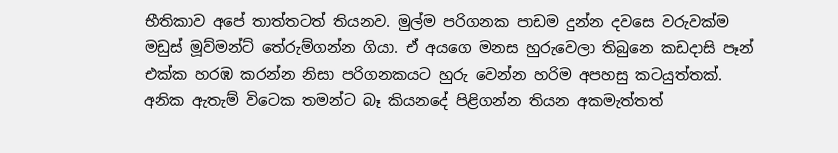භීතිකාව අපේ තාත්තටත් තියනව. මුල්ම පරිගනක පාඩම දුන්න දවසෙ වරුවක්ම මඩුස් මූව්මන්ට් තේරුම්ගන්න ගියා. ඒ අයගෙ මනස හුරුවෙලා තිබුනෙ කඩදාසි පෑන් එක්ක හරඹ කරන්න නිසා පරිගනකයට හුරු වෙන්න හරිම අපහසු කටයුත්තක්. අනික ඇතැම් විටෙක තමන්ට බෑ කියනදේ පිළිගන්න තියන අකමැත්තත්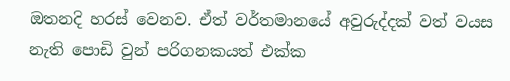ඔතනදි හරස් වෙනව. ඒත් වර්තමානයේ අවුරුද්දක් වත් වයස නැති පොඩි වුන් පරිගනකයත් එක්ක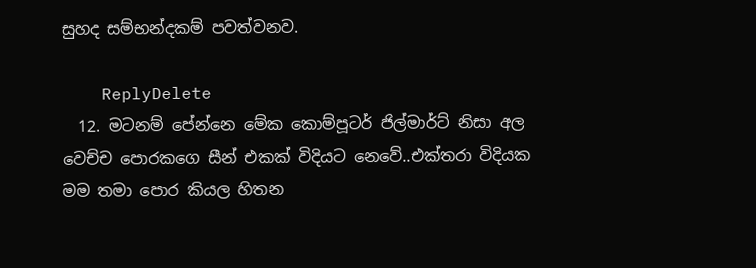සුහද සම්භන්දකම් පවත්වනව.

    ReplyDelete
  12. මටනම් පේන්නෙ මේක කොම්පූටර් ජිල්මාර්ට් නිසා අල වෙච්ච පොරකගෙ සීන් එකක් විදියට නෙවේ..එක්තරා විදියක මම තමා පොර කියල හිතන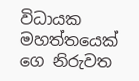විධායක මහත්තයෙක් ගෙ නිරුවත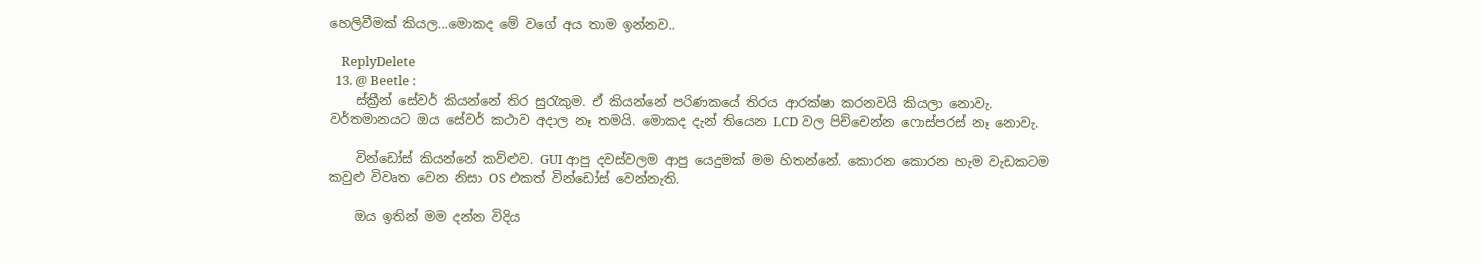හෙලිවීමක් කියල...මොකද මේ වගේ අය තාම ඉන්නව..

    ReplyDelete
  13. @ Beetle :
    ස්ක්‍රීන් සේවර් කියන්නේ තිර සුරැකුම. ඒ කියන්නේ පරිණකයේ තිරය ආරක්ෂා කරනවයි කියලා නොවැ. වර්තමානයට ඔය සේවර් කථාව අදාල නෑ තමයි. මොකද දැන් තියෙන LCD වල පිච්චෙන්න ෆොස්පරස් නෑ නොවැ.

    වින්ඩෝස් කියන්නේ කව්ළුව. GUI ආපු දවස්වලම ආපු යෙදුමක් මම හිතන්නේ. කොරන කොරන හැම වැඩකටම කවුළු විවෘත වෙන නිසා OS එකත් වින්ඩෝස් වෙන්නැති.

    ඔය ඉතින් මම දන්න විදිය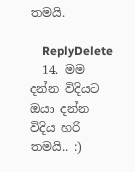තමයි.

    ReplyDelete
  14. මම දන්න විදියට ඔයා දන්න විදිය හරි තමයි.. :)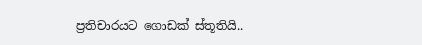ප්‍රතිචාරයට ගොඩක් ස්තූතියි..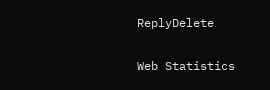ReplyDelete

Web Statistics